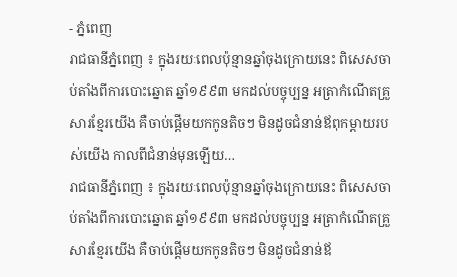- ភ្នំពេញ
រាជធានីភ្នំពេញ ៖ ក្នុងរយៈពេលប៉ុន្មានឆ្នាំចុងក្រោយនេះ ពិសេសចាប់តាំងពីការបោះឆ្នោត ឆ្នាំ១៩៩៣ មកដល់បច្ចុប្បន្ន អត្រាកំណើតគ្រួសារខ្មែរយើង គឺចាប់ផ្តើមយកកូនតិចៗ មិនដូចជំនាន់ឪពុកម្តាយរបស់យើង កាលពីជំនាន់មុនឡើយ…
រាជធានីភ្នំពេញ ៖ ក្នុងរយៈពេលប៉ុន្មានឆ្នាំចុងក្រោយនេះ ពិសេសចាប់តាំងពីការបោះឆ្នោត ឆ្នាំ១៩៩៣ មកដល់បច្ចុប្បន្ន អត្រាកំណើតគ្រួសារខ្មែរយើង គឺចាប់ផ្តើមយកកូនតិចៗ មិនដូចជំនាន់ឪ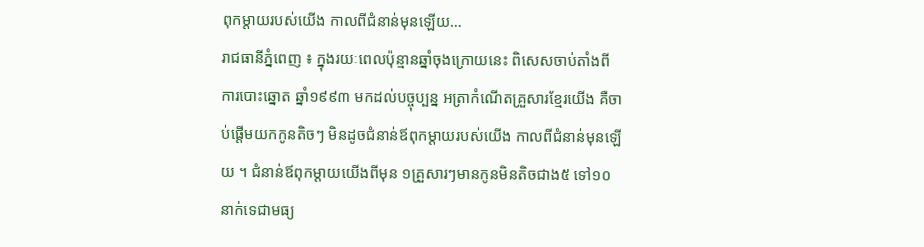ពុកម្តាយរបស់យើង កាលពីជំនាន់មុនឡើយ…
រាជធានីភ្នំពេញ ៖ ក្នុងរយៈពេលប៉ុន្មានឆ្នាំចុងក្រោយនេះ ពិសេសចាប់តាំងពីការបោះឆ្នោត ឆ្នាំ១៩៩៣ មកដល់បច្ចុប្បន្ន អត្រាកំណើតគ្រួសារខ្មែរយើង គឺចាប់ផ្តើមយកកូនតិចៗ មិនដូចជំនាន់ឪពុកម្តាយរបស់យើង កាលពីជំនាន់មុនឡើយ ។ ជំនាន់ឪពុកម្តាយយើងពីមុន ១គ្រួសារៗមានកូនមិនតិចជាង៥ ទៅ១០នាក់ទេជាមធ្យ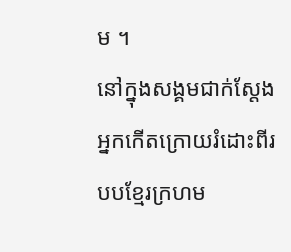ម ។
នៅក្នុងសង្គមជាក់ស្តែង អ្នកកើតក្រោយរំដោះពីរបបខ្មែរក្រហម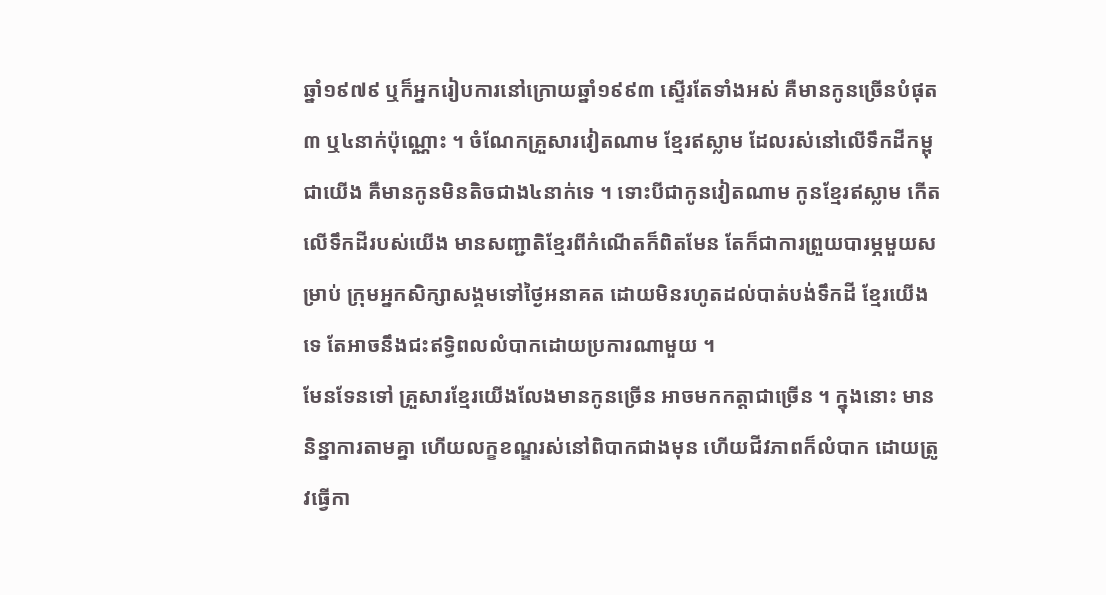ឆ្នាំ១៩៧៩ ឬក៏អ្នករៀបការនៅក្រោយឆ្នាំ១៩៩៣ ស្ទើរតែទាំងអស់ គឺមានកូនច្រើនបំផុត ៣ ឬ៤នាក់ប៉ុណ្ណោះ ។ ចំណែកគ្រួសារវៀតណាម ខ្មែរឥស្លាម ដែលរស់នៅលើទឹកដីកម្ពុជាយើង គឺមានកូនមិនតិចជាង៤នាក់ទេ ។ ទោះបីជាកូនវៀតណាម កូនខ្មែរឥស្លាម កើតលើទឹកដីរបស់យើង មានសញ្ជាតិខ្មែរពីកំណើតក៏ពិតមែន តែក៏ជាការព្រួយបារម្ភមួយសម្រាប់ ក្រុមអ្នកសិក្សាសង្គមទៅថ្ងៃអនាគត ដោយមិនរហូតដល់បាត់បង់ទឹកដី ខ្មែរយើងទេ តែអាចនឹងជះឥទ្ធិពលលំបាកដោយប្រការណាមួយ ។
មែនទែនទៅ គ្រួសារខ្មែរយើងលែងមានកូនច្រើន អាចមកកត្តាជាច្រើន ។ ក្នុងនោះ មាននិន្នាការតាមគ្នា ហើយលក្ខខណ្ឌរស់នៅពិបាកជាងមុន ហើយជីវភាពក៏លំបាក ដោយត្រូវធ្វើកា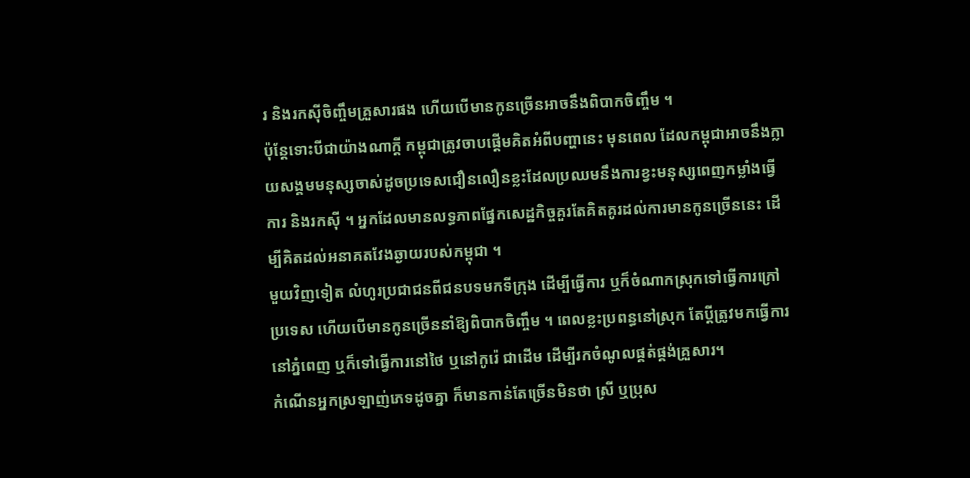រ និងរកស៊ីចិញ្ចឹមគ្រួសារផង ហើយបើមានកូនច្រើនអាចនឹងពិបាកចិញ្ចឹម ។
ប៉ុន្តែទោះបីជាយ៉ាងណាក្តី កម្ពុជាត្រូវចាបផ្តើមគិតអំពីបញ្ហានេះ មុនពេល ដែលកម្ពុជាអាចនឹងក្លាយសង្គមមនុស្សចាស់ដូចប្រទេសជឿនលឿនខ្លះដែលប្រឈមនឹងការខ្វះមនុស្សពេញកម្លាំងធ្វើការ និងរកស៊ី ។ អ្នកដែលមានលទ្ធភាពផ្នែកសេដ្ឋកិច្ចគួរតែគិតគូរដល់ការមានកូនច្រើននេះ ដើម្បីគិតដល់អនាគតវែងឆ្ងាយរបស់កម្ពុជា ។
មួយវិញទៀត លំហូរប្រជាជនពីជនបទមកទីក្រុង ដើម្បីធ្វើការ ឬក៏ចំណាកស្រុកទៅធ្វើការក្រៅប្រទេស ហើយបើមានកូនច្រើននាំឱ្យពិបាកចិញ្ចឹម ។ ពេលខ្លះប្រពន្ធនៅស្រុក តែប្តីត្រូវមកធ្វើការនៅភ្នំពេញ ឬក៏ទៅធ្វើការនៅថៃ ឬនៅកូរ៉េ ជាដើម ដើម្បីរកចំណូលផ្គត់ផ្គង់គ្រួសារ។
កំណើនអ្នកស្រឡាញ់ភេទដូចគ្នា ក៏មានកាន់តែច្រើនមិនថា ស្រី ឬប្រុស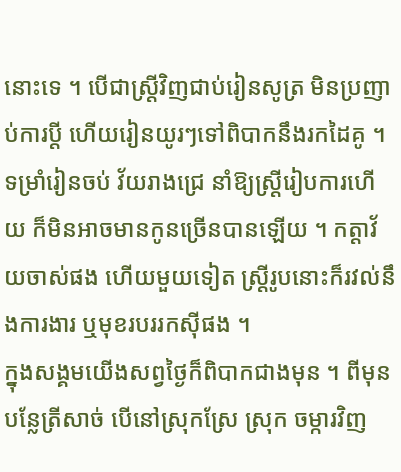នោះទេ ។ បើជាស្ត្រីវិញជាប់រៀនសូត្រ មិនប្រញាប់ការប្តី ហើយរៀនយូរៗទៅពិបាកនឹងរកដៃគូ ។ ទម្រាំរៀនចប់ វ័យរាងជ្រេ នាំឱ្យស្ត្រីរៀបការហើយ ក៏មិនអាចមានកូនច្រើនបានឡើយ ។ កត្តាវ័យចាស់ផង ហើយមួយទៀត ស្ត្រីរូបនោះក៏រវល់នឹងការងារ ឬមុខរបររកស៊ីផង ។
ក្នុងសង្គមយើងសព្វថ្ងៃក៏ពិបាកជាងមុន ។ ពីមុនបន្លែត្រីសាច់ បើនៅស្រុកស្រែ ស្រុក ចម្ការវិញ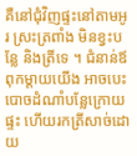គឺនៅជុំវិញផ្ទះនៅតាមអូរ ស្រះត្រពាំង មិនខ្វះបន្លែ និងត្រីទេ ។ ជំនាន់ឪពុកម្តាយយើង អាចបេះបោចដំណាំបន្លែក្រោយផ្ទះ ហើយរកត្រីសាច់ដោយ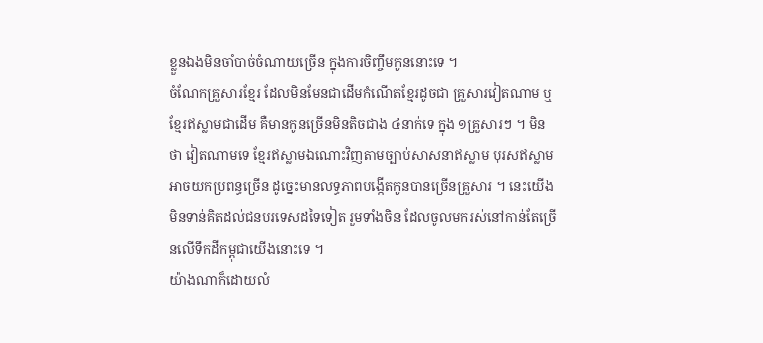ខ្លួនឯងមិនចាំបាច់ចំណាយច្រើន ក្នុងការចិញ្ចឹមកូននោះទេ ។
ចំណែកគ្រួសារខ្មែរ ដែលមិនមែនជាដើមកំណើតខ្មែរដូចជា គ្រួសារវៀតណាម ឬខ្មែរឥស្លាមជាដើម គឺមានកូនច្រើនមិនតិចជាង ៤នាក់ទេ ក្នុង ១គ្រួសារៗ ។ មិនថា វៀតណាមទេ ខ្មែរឥស្លាមឯណោះវិញតាមច្បាប់សាសនាឥស្លាម បុរសឥស្លាមអាចយកប្រពន្ធច្រើន ដូច្នេះមានលទ្ធភាពបង្កើតកូនបានច្រើនគ្រួសារ ។ នេះយើងមិនទាន់គិតដល់ជនបរទេសដទៃទៀត រួមទាំងចិន ដែលចូលមករស់នៅកាន់តែច្រើនលើទឹកដីកម្ពុជាយើងនោះទេ ។
យ៉ាងណាក៏ដោយលំ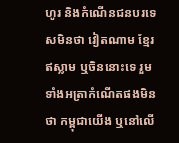ហូរ និងកំណើនជនបរទេសមិនថា វៀតណាម ខ្មែរឥស្លាម ឬចិននោះទេ រួមទាំងអត្រាកំណើតផងមិនថា កម្ពុជាយើង ឬនៅលើ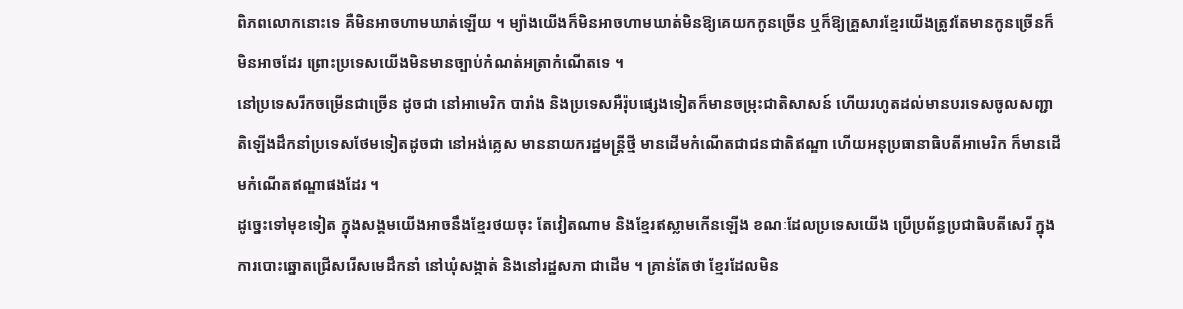ពិភពលោកនោះទេ គឺមិនអាចហាមឃាត់ឡើយ ។ ម្យ៉ាងយើងក៏មិនអាចហាមឃាត់មិនឱ្យគេយកកូនច្រើន ឬក៏ឱ្យគ្រួសារខ្មែរយើងត្រូវតែមានកូនច្រើនក៏មិនអាចដែរ ព្រោះប្រទេសយើងមិនមានច្បាប់កំណត់អត្រាកំណើតទេ ។
នៅប្រទេសរីកចម្រើនជាច្រើន ដូចជា នៅអាមេរិក បារាំង និងប្រទេសអឺរ៉ុបផ្សេងទៀតក៏មានចម្រុះជាតិសាសន៍ ហើយរហូតដល់មានបរទេសចូលសញ្ជាតិឡើងដឹកនាំប្រទេសថែមទៀតដូចជា នៅអង់គ្លេស មាននាយករដ្ឋមន្ត្រីថ្មី មានដើមកំណើតជាជនជាតិឥណ្ឌា ហើយអនុប្រធានាធិបតីអាមេរិក ក៏មានដើមកំណើតឥណ្ឌាផងដែរ ។
ដូច្នេះទៅមុខទៀត ក្នុងសង្គមយើងអាចនឹងខ្មែរថយចុះ តែវៀតណាម និងខ្មែរឥស្លាមកើនឡើង ខណៈដែលប្រទេសយើង ប្រើប្រព័ន្ធប្រជាធិបតីសេរី ក្នុងការបោះឆ្នោតជ្រើសរើសមេដឹកនាំ នៅឃុំសង្កាត់ និងនៅរដ្ឋសភា ជាដើម ។ គ្រាន់តែថា ខ្មែរដែលមិន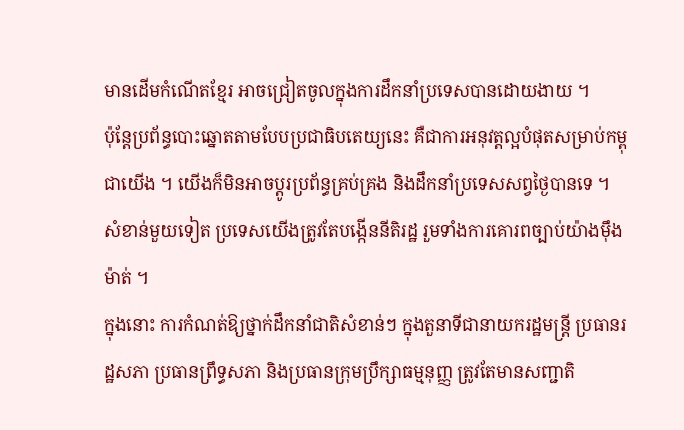មានដើមកំណើតខ្មែរ អាចជ្រៀតចូលក្នុងការដឹកនាំប្រទេសបានដោយងាយ ។
ប៉ុន្តែប្រព័ន្ធបោះឆ្នោតតាមបែបប្រជាធិបតេយ្យនេះ គឺជាការអនុវត្តល្អបំផុតសម្រាប់កម្ពុជាយើង ។ យើងក៏មិនអាចប្តូរប្រព័ន្ធគ្រប់គ្រង និងដឹកនាំប្រទេសសព្វថ្ងៃបានទេ ។ សំខាន់មួយទៀត ប្រទេសយើងត្រូវតែបង្កើននីតិរដ្ឋ រួមទាំងការគោរពច្បាប់យ៉ាងម៉ឹងម៉ាត់ ។
ក្នុងនោះ ការកំណត់ឱ្យថ្នាក់ដឹកនាំជាតិសំខាន់ៗ ក្នុងតួនាទីជានាយករដ្ឋមន្ត្រី ប្រធានរដ្ឋសភា ប្រធានព្រឹទ្ធសភា និងប្រធានក្រុមប្រឹក្សាធម្មនុញ្ញ ត្រូវតែមានសញ្ជាតិ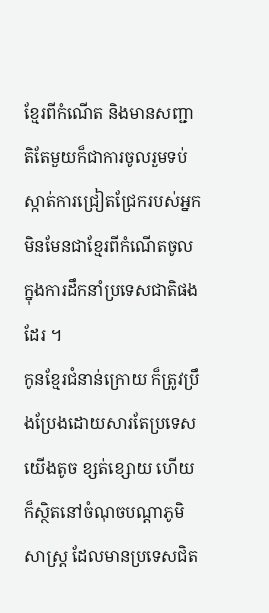ខ្មែរពីកំណើត និងមានសញ្ជាតិតែមួយក៏ជាការចូលរួមទប់ស្កាត់ការជ្រៀតជ្រែករបស់អ្នកមិនមែនជាខ្មែរពីកំណើតចូលក្នុងការដឹកនាំប្រទេសជាតិផងដែរ ។
កូនខ្មែរជំនាន់ក្រោយ ក៏ត្រូវប្រឹងប្រែងដោយសារតែប្រទេសយើងតូច ខ្សត់ខ្សោយ ហើយក៏ស្ថិតនៅចំណុចបណ្តាភូមិសាស្ត្រ ដែលមានប្រទេសជិត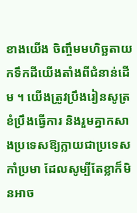ខាងយើង ចិញ្ចឹមមហិច្ឆតាយកទឹកដីយើងតាំងពីជំនាន់ដើម ។ យើងត្រូវប្រឹងរៀនសូត្រ ខំប្រឹងធ្វើការ និងរួមគ្នាកសាងប្រទេសឱ្យក្លាយជាប្រទេសកាំប្រមា ដែលសូម្បីតែខ្លាក៏មិនអាច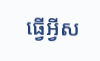ធ្វើអ្វីស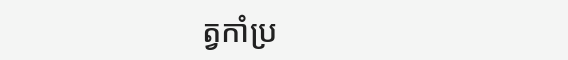ត្វកាំប្រ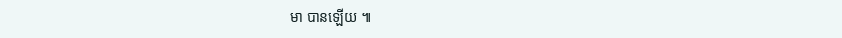មា បានឡើយ ៕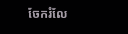ចែករំលែ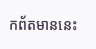កព័តមាននេះ